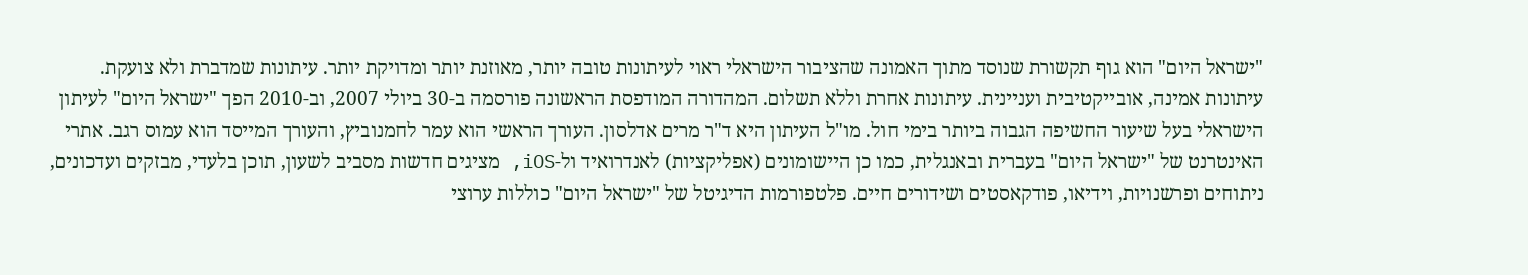"ישראל היום" הוא גוף תקשורת שנוסד מתוך האמונה שהציבור הישראלי ראוי לעיתונות טובה יותר, מאוזנת יותר ומדויקת יותר. עיתונות שמדברת ולא צועקת. עיתונות אמינה, אובייקטיבית ועניינית. עיתונות אחרת וללא תשלום. המהדורה המודפסת הראשונה פורסמה ב-30 ביולי 2007, וב-2010 הפך "ישראל היום" לעיתון הישראלי בעל שיעור החשיפה הגבוה ביותר בימי חול. מו"ל העיתון היא ד"ר מרים אדלסון. העורך הראשי הוא עמר לחמנוביץ, והעורך המייסד הוא עמוס רגב. אתרי האינטרנט של "ישראל היום" בעברית ובאנגלית, כמו כן היישומונים (אפליקציות) לאנדרואיד ול-iOS, מציגים חדשות מסביב לשעון, תוכן בלעדי, מבזקים ועדכונים, ניתוחים ופרשנויות, וידיאו, פודקאסטים ושידורים חיים. פלטפורמות הדיגיטל של "ישראל היום" כוללות ערוצי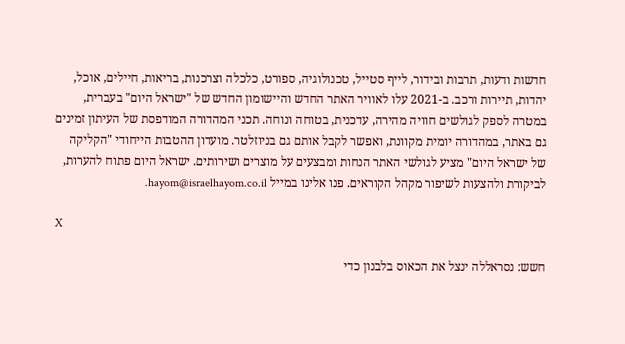חדשות ודעות, תרבות ובידור, לייף סטייל, טכנולוגיה, ספורט, כלכלה וצרכנות, בריאות, חיילים, אוכל, יהדות, תיירות ורכב. ב-2021 עלו לאוויר האתר החדש והיישומון החדש של "ישראל היום" בעברית, במטרה לספק לגולשים חוויה מהירה, עדכנית, בטוחה ונוחה. תכני המהדורה המודפסת של העיתון זמינים גם באתר, במהדורה יומית מקוונת, ואפשר לקבל אותם גם בניוזלטר. מועדון ההטבות הייחודי "הקליקה של ישראל היום" מציע לגולשי האתר הנחות ומבצעים על מוצרים ושירותים. ישראל היום פתוח להערות, לביקורת ולהצעות לשיפור מקהל הקוראים. פנו אלינו במייל hayom@israelhayom.co.il.

X

חשש: נסראללה ינצל את הכאוס בלבנון כדי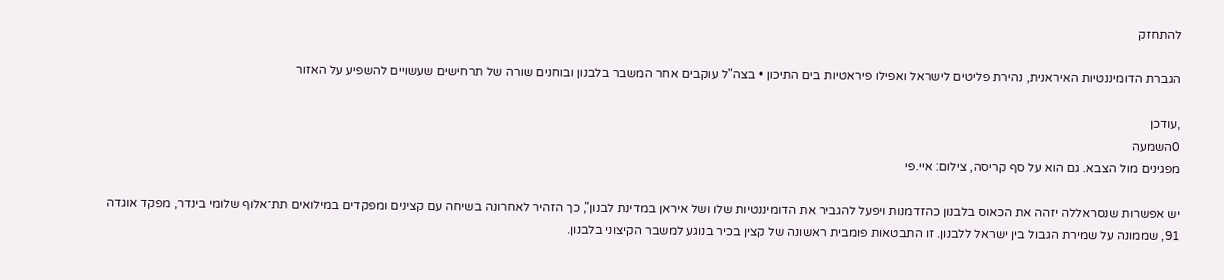להתחזק

הגברת הדומיננטיות האיראנית, נהירת פליטים לישראל ואפילו פיראטיות בים התיכון • בצה"ל עוקבים אחר המשבר בלבנון ובוחנים שורה של תרחישים שעשויים להשפיע על האזור

,עודכן
0השמעה
מפגינים מול הצבא. גם הוא על סף קריסה, צילום: איי.פי

יש אפשרות שנסראללה יזהה את הכאוס בלבנון כהזדמנות ויפעל להגביר את הדומיננטיות שלו ושל איראן במדינת לבנון", כך הזהיר לאחרונה בשיחה עם קצינים ומפקדים במילואים תת־אלוף שלומי בינדר, מפקד אוגדה 91, שממונה על שמירת הגבול בין ישראל ללבנון. זו התבטאות פומבית ראשונה של קצין בכיר בנוגע למשבר הקיצוני בלבנון.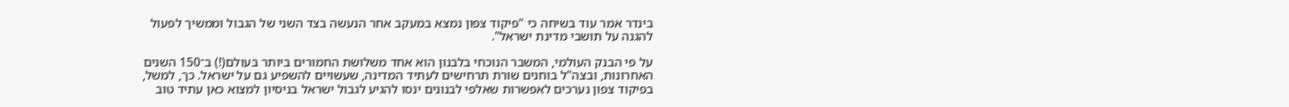בינדר אמר עוד בשיחה כי "פיקוד צפון נמצא במעקב אחר הנעשה בצד השני של הגבול וממשיך לפעול להגנה על תושבי מדינת ישראל".

על פי הבנק העולמי, המשבר הנוכחי בלבנון הוא אחד משלושת החמורים ביותר בעולם(!) ב־150 השנים האחרונות, ובצה"ל בוחנים שורת תרחישים לעתיד המדינה, שעשויים להשפיע גם על ישראל. כך, למשל, בפיקוד צפון נערכים לאפשרות שאלפי לבנונים ינסו להגיע לגבול ישראל בניסיון למצוא כאן עתיד טוב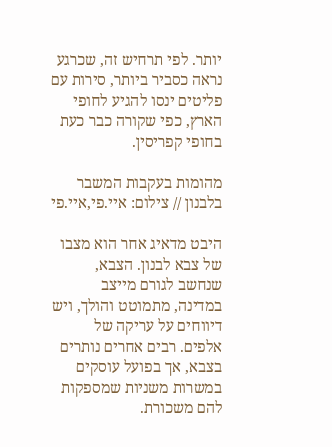יותר. לפי תרחיש זה, שכרגע נראה כסביר ביותר, סירות עם פליטים ינסו להגיע לחופי הארץ, כפי שקורה כבר כעת בחופי קפריסין.

מהומות בעקבות המשבר בלבנון // צילום: איי.פי,איי.פי

היבט מדאיג אחר הוא מצבו של צבא לבנון. הצבא, שנחשב לגורם מייצב במדינה, מתמוטט והולך, ויש דיווחים על עריקה של אלפים. רבים אחרים נותרים בצבא, אך בפועל עוסקים במשרות משניות שמספקות להם משכורת.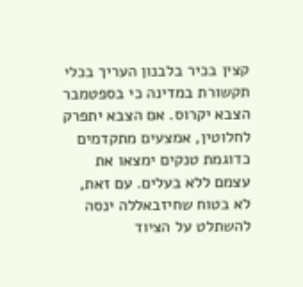קצין בכיר בלבנון העריך בכלי תקשורת במדינה כי בספטמבר הצבא יקרוס. אם הצבא יתפרק לחלוטין, אמצעים מתקדמים כדוגמת טנקים ימצאו את עצמם ללא בעלים. עם זאת, לא בטוח שחיזבאללה ינסה להשתלט על הציוד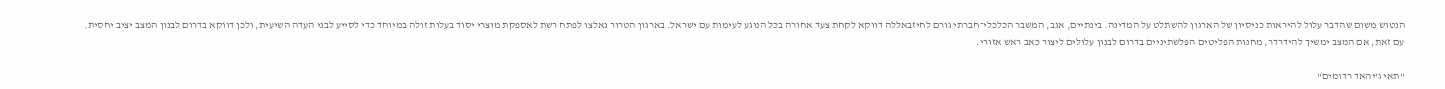הנטוש משום שהדבר עלול להיראות כניסיון של הארגון להשתלט על המדינה. בינתיים, אגב, המשבר הכלכלי־חברתי גורם לחיזבאללה דווקא לקחת צעד אחורה בכל הנוגע לעימות עם ישראל. בארגון הטרור נאלצו לפתח רשת לאספקת מוצרי יסוד בעלות זולה במיוחד כדי לסייע לבני העדה השיעית, ולכן דווקא בדרום לבנון המצב יציב יחסית. עם זאת, אם המצב ימשיך להידרדר, מחנות הפליטים הפלשתיניים בדרום לבנון עלולים ליצור כאב ראש אזורי.

"תאי ג'יהאד רדומים"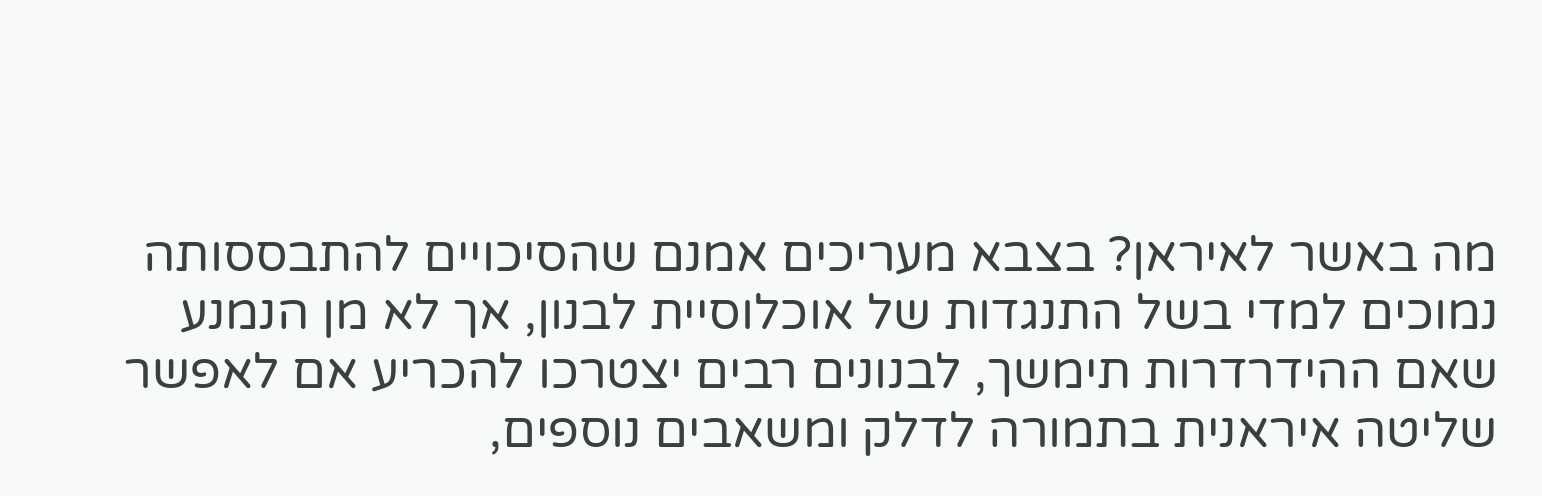מה באשר לאיראן? בצבא מעריכים אמנם שהסיכויים להתבססותה נמוכים למדי בשל התנגדות של אוכלוסיית לבנון, אך לא מן הנמנע שאם ההידרדרות תימשך, לבנונים רבים יצטרכו להכריע אם לאפשר שליטה איראנית בתמורה לדלק ומשאבים נוספים,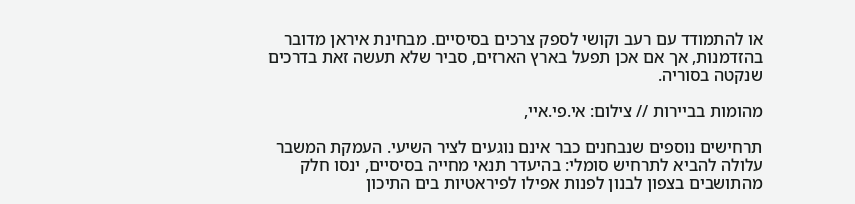או להתמודד עם רעב וקושי לספק צרכים בסיסיים. מבחינת איראן מדובר בהזדמנות, אך אם אכן תפעל בארץ הארזים, סביר שלא תעשה זאת בדרכים שנקטה בסוריה.

מהומות בביירות // צילום: אי.פי.איי,

תרחישים נוספים שנבחנים כבר אינם נוגעים לציר השיעי. העמקת המשבר עלולה להביא לתרחיש סומלי: בהיעדר תנאי מחייה בסיסיים, ינסו חלק מהתושבים בצפון לבנון לפנות אפילו לפיראטיות בים התיכון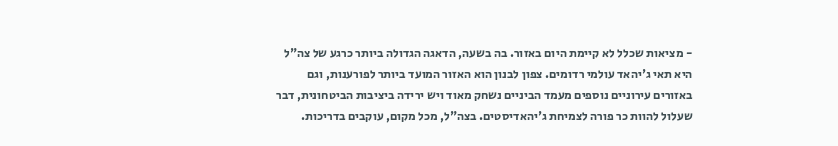- מציאות שכלל לא קיימת היום באזור. בה בשעה, הדאגה הגדולה ביותר כרגע של צה"ל היא תאי ג'יהאד עולמי רדומים. צפון לבנון הוא האזור המועד ביותר לפורענות, וגם באזורים עירוניים נוספים מעמד הביניים נשחק מאוד ויש ירידה ביציבות הביטחונית, דבר שעלול להוות כר פורה לצמיחת ג'יהאדיסטים. בצה"ל, מכל מקום, עוקבים בדריכות.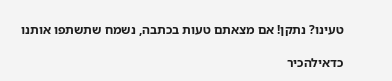טעינו? נתקן! אם מצאתם טעות בכתבה, נשמח שתשתפו אותנו

כדאילהכיר